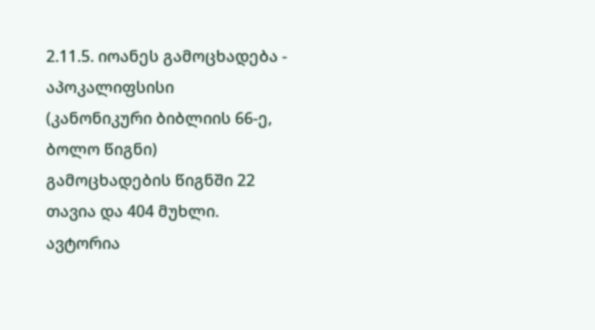2.11.5. იოანეს გამოცხადება - აპოკალიფსისი
(კანონიკური ბიბლიის 66-ე, ბოლო წიგნი)
გამოცხადების წიგნში 22 თავია და 404 მუხლი.
ავტორია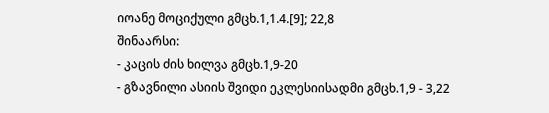იოანე მოციქული გმცხ.1,1.4.[9]; 22,8
შინაარსი:
- კაცის ძის ხილვა გმცხ.1,9-20
- გზავნილი ასიის შვიდი ეკლესიისადმი გმცხ.1,9 - 3,22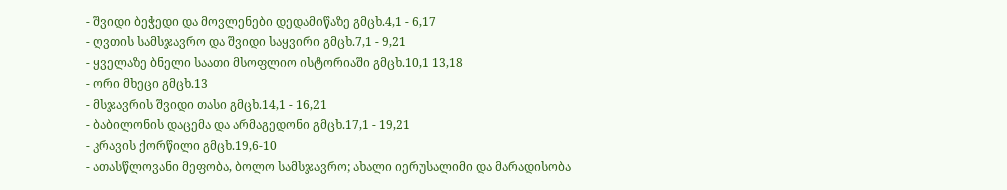- შვიდი ბეჭედი და მოვლენები დედამიწაზე გმცხ.4,1 - 6,17
- ღვთის სამსჯავრო და შვიდი საყვირი გმცხ.7,1 - 9,21
- ყველაზე ბნელი საათი მსოფლიო ისტორიაში გმცხ.10,1 13,18
- ორი მხეცი გმცხ.13
- მსჯავრის შვიდი თასი გმცხ.14,1 - 16,21
- ბაბილონის დაცემა და არმაგედონი გმცხ.17,1 - 19,21
- კრავის ქორწილი გმცხ.19,6-10
- ათასწლოვანი მეფობა, ბოლო სამსჯავრო; ახალი იერუსალიმი და მარადისობა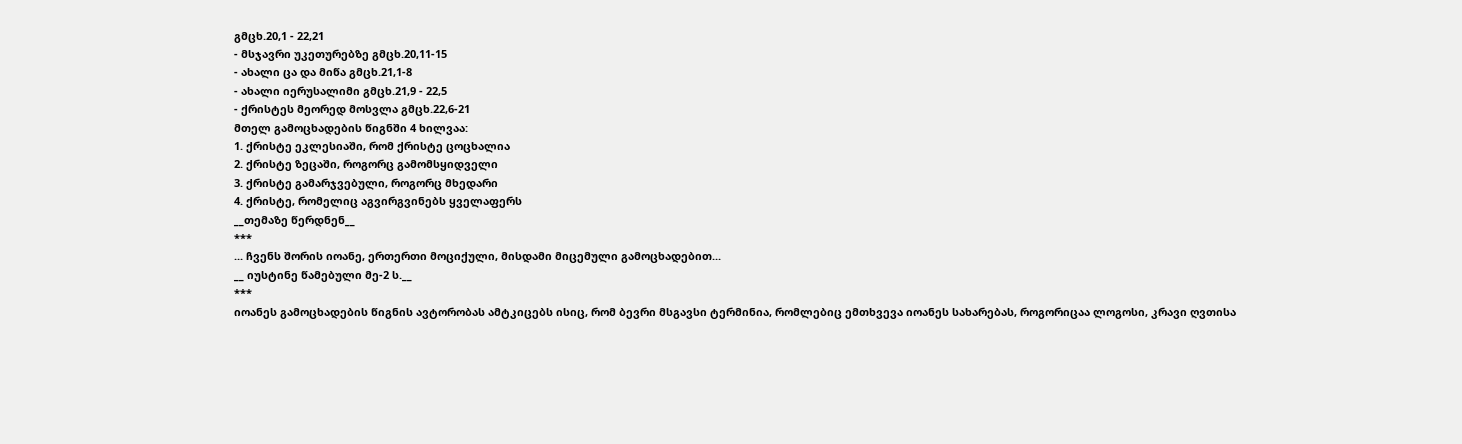გმცხ.20,1 - 22,21
- მსჯავრი უკეთურებზე გმცხ.20,11-15
- ახალი ცა და მიწა გმცხ.21,1-8
- ახალი იერუსალიმი გმცხ.21,9 - 22,5
- ქრისტეს მეორედ მოსვლა გმცხ.22,6-21
მთელ გამოცხადების წიგნში 4 ხილვაა:
1. ქრისტე ეკლესიაში, რომ ქრისტე ცოცხალია
2. ქრისტე ზეცაში, როგორც გამომსყიდველი
3. ქრისტე გამარჯვებული, როგორც მხედარი
4. ქრისტე, რომელიც აგვირგვინებს ყველაფერს
__თემაზე წერდნენ__
***
... ჩვენს შორის იოანე, ერთერთი მოციქული, მისდამი მიცემული გამოცხადებით...
__ იუსტინე წამებული მე-2 ს.__
***
იოანეს გამოცხადების წიგნის ავტორობას ამტკიცებს ისიც, რომ ბევრი მსგავსი ტერმინია, რომლებიც ემთხვევა იოანეს სახარებას, როგორიცაა ლოგოსი, კრავი ღვთისა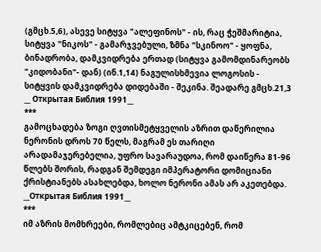(გმცხ.5,6), ასევე სიტყვა "ალეფინოს" - ის, რაც ჭეშმარიტია, სიტყვა "ნიკოს" - გამარჯვებული, ზმნა "სკინოო" - ყოფნა, ბინადრობა, დამკვიდრება ერთად (სიტყვა გამომდინარეობს "კიდობანი"- დან) (ინ.1,14) ნაგულისხმევია ლოგოსის - სიტყვის დამკვიდრება დიდებაში - შეკინა. შეადარე გმცხ.21,3
__ Открытая Библия 1991__
***
გამოცხადება ზოგი ღვთისმეტყველის აზრით დაწერილია ნერონის დროს 70 წელს, მაგრამ ეს თარიღი არადამაჯერებელია, უფრო სავარაუდოა, რომ დაიწერა 81-96 წლებს შორის, რადგან შემდეგი იმპერატორი დომიციანი ქრისტიანებს ასახლებდა, ხოლო ნერონი ამას არ აკეთებდა.
__Открытая Библия 1991__
***
იმ აზრის მომხრეები, რომლებიც ამტკიცებენ, რომ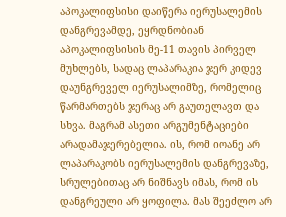აპოკალიფსისი დაიწერა იერუსალემის დანგრევამდე, ეყრდნობიან აპოკალიფსისის მე-11 თავის პირველ მუხლებს, სადაც ლაპარაკია ჯერ კიდევ დაუნგრეველ იერუსალიმზე, რომელიც წარმართებს ჯერაც არ გაუთელავთ და სხვა. მაგრამ ასეთი არგუმენტაციები არადამაჯერებელია. ის, რომ იოანე არ ლაპარაკობს იერუსალემის დანგრევაზე, სრულებითაც არ ნიშნავს იმას, რომ ის დანგრეული არ ყოფილა. მას შეეძლო არ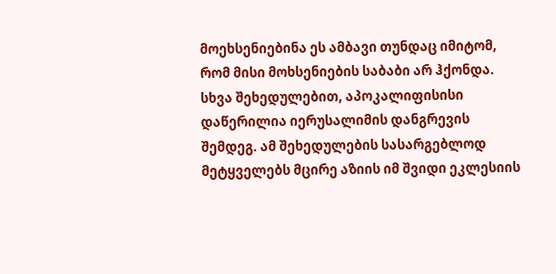მოეხსენიებინა ეს ამბავი თუნდაც იმიტომ, რომ მისი მოხსენიების საბაბი არ ჰქონდა.
სხვა შეხედულებით, აპოკალიფისისი დაწერილია იერუსალიმის დანგრევის შემდეგ. ამ შეხედულების სასარგებლოდ მეტყველებს მცირე აზიის იმ შვიდი ეკლესიის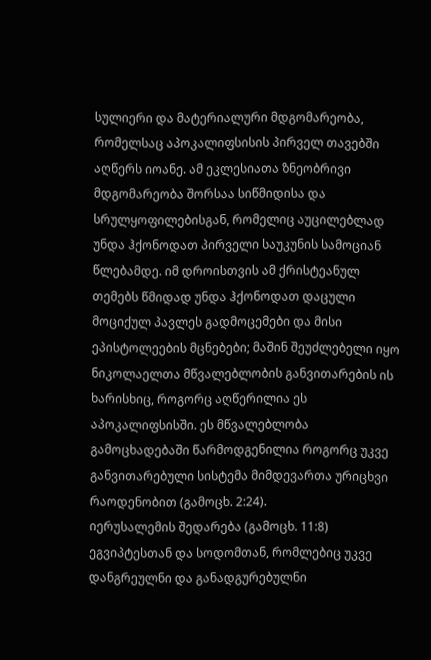სულიერი და მატერიალური მდგომარეობა, რომელსაც აპოკალიფსისის პირველ თავებში აღწერს იოანე. ამ ეკლესიათა ზნეობრივი მდგომარეობა შორსაა სიწმიდისა და სრულყოფილებისგან, რომელიც აუცილებლად უნდა ჰქონოდათ პირველი საუკუნის სამოციან წლებამდე. იმ დროისთვის ამ ქრისტეანულ თემებს წმიდად უნდა ჰქონოდათ დაცული მოციქულ პავლეს გადმოცემები და მისი ეპისტოლეების მცნებები; მაშინ შეუძლებელი იყო ნიკოლაელთა მწვალებლობის განვითარების ის ხარისხიც, როგორც აღწერილია ეს აპოკალიფსისში. ეს მწვალებლობა გამოცხადებაში წარმოდგენილია როგორც უკვე განვითარებული სისტემა მიმდევართა ურიცხვი რაოდენობით (გამოცხ. 2:24).
იერუსალემის შედარება (გამოცხ. 11:8) ეგვიპტესთან და სოდომთან, რომლებიც უკვე დანგრეულნი და განადგურებულნი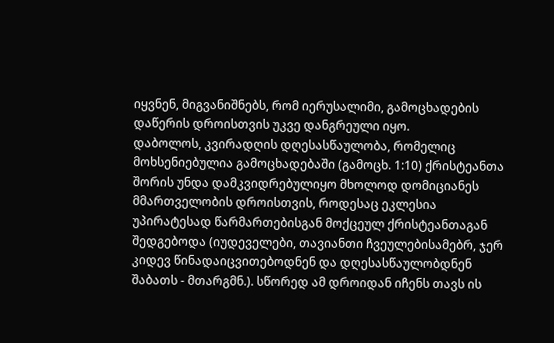იყვნენ, მიგვანიშნებს, რომ იერუსალიმი, გამოცხადების დაწერის დროისთვის უკვე დანგრეული იყო.
დაბოლოს, კვირადღის დღესასწაულობა, რომელიც მოხსენიებულია გამოცხადებაში (გამოცხ. 1:10) ქრისტეანთა შორის უნდა დამკვიდრებულიყო მხოლოდ დომიციანეს მმართველობის დროისთვის, როდესაც ეკლესია უპირატესად წარმართებისგან მოქცეულ ქრისტეანთაგან შედგებოდა (იუდეველები, თავიანთი ჩვეულებისამებრ, ჯერ კიდევ წინადაიცვითებოდნენ და დღესასწაულობდნენ შაბათს - მთარგმნ.). სწორედ ამ დროიდან იჩენს თავს ის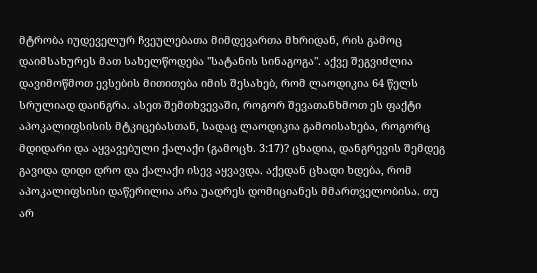მტრობა იუდეველურ ჩვეულებათა მიმდევართა მხრიდან, რის გამოც დაიმსახურეს მათ სახელწოდება "სატანის სინაგოგა". აქვე შეგვიძლია დავიმოწმოთ ევსების მითითება იმის შესახებ, რომ ლაოდიკია 64 წელს სრულიად დაინგრა. ასეთ შემთხვევაში, როგორ შევათანხმოთ ეს ფაქტი აპოკალიფსისის მტკიცებასთან, სადაც ლაოდიკია გამოისახება, როგორც მდიდარი და აყვავებული ქალაქი (გამოცხ. 3:17)? ცხადია, დანგრევის შემდეგ გავიდა დიდი დრო და ქალაქი ისევ აყვავდა. აქედან ცხადი ხდება, რომ აპოკალიფსისი დაწერილია არა უადრეს დომიციანეს მმართველობისა. თუ არ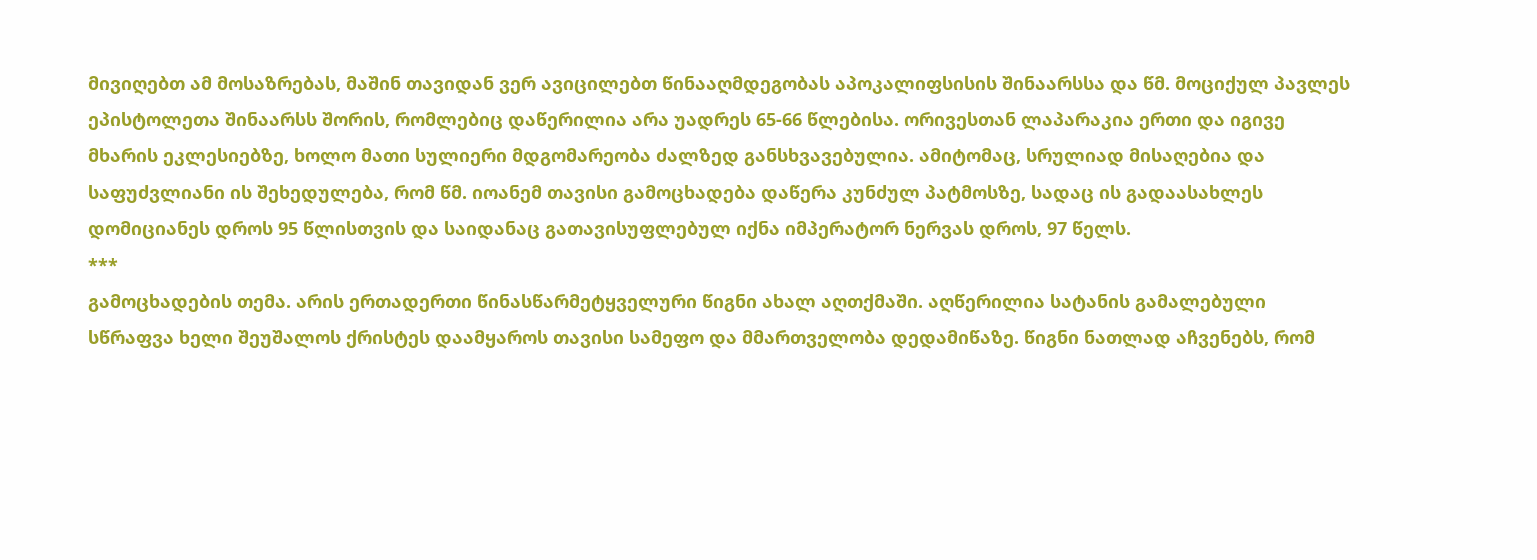მივიღებთ ამ მოსაზრებას, მაშინ თავიდან ვერ ავიცილებთ წინააღმდეგობას აპოკალიფსისის შინაარსსა და წმ. მოციქულ პავლეს ეპისტოლეთა შინაარსს შორის, რომლებიც დაწერილია არა უადრეს 65-66 წლებისა. ორივესთან ლაპარაკია ერთი და იგივე მხარის ეკლესიებზე, ხოლო მათი სულიერი მდგომარეობა ძალზედ განსხვავებულია. ამიტომაც, სრულიად მისაღებია და საფუძვლიანი ის შეხედულება, რომ წმ. იოანემ თავისი გამოცხადება დაწერა კუნძულ პატმოსზე, სადაც ის გადაასახლეს დომიციანეს დროს 95 წლისთვის და საიდანაც გათავისუფლებულ იქნა იმპერატორ ნერვას დროს, 97 წელს.
***
გამოცხადების თემა. არის ერთადერთი წინასწარმეტყველური წიგნი ახალ აღთქმაში. აღწერილია სატანის გამალებული სწრაფვა ხელი შეუშალოს ქრისტეს დაამყაროს თავისი სამეფო და მმართველობა დედამიწაზე. წიგნი ნათლად აჩვენებს, რომ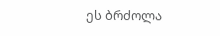ეს ბრძოლა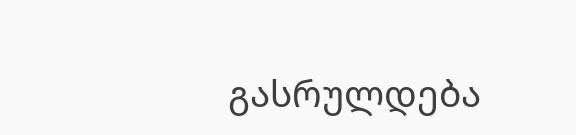გასრულდება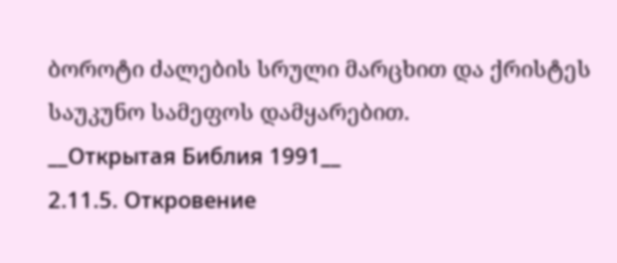ბოროტი ძალების სრული მარცხით და ქრისტეს საუკუნო სამეფოს დამყარებით.
__Открытая Библия 1991__
2.11.5. Откровение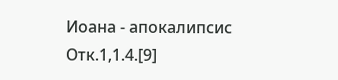Иоана - апокалипсис
Отк.1,1.4.[9]